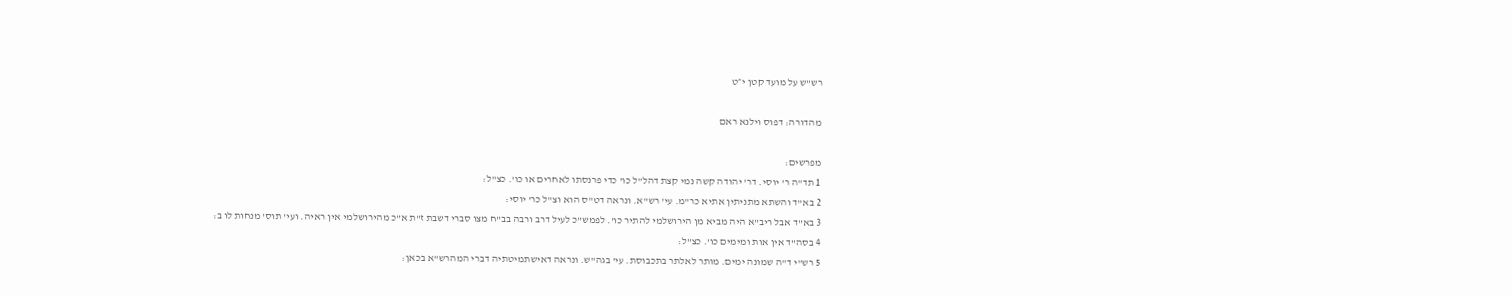רש"ש על מועד קטן י״ט

מהדורה: דפוס וילנא ראם

מפרשים:
1 תד"ה ר' יוסי. דר' יהודה קשה נמי קצת דהל"ל כו' כדי פרנסתו לאחרים או כו'. כצ"ל:
2 בא"ד והשתא מתניתין אתיא כר"מ. עי' רש"א. ונראה דט"ס הוא וצ"ל כר' יוסי:
3 בא"ד אבל ריב"א היה מביא מן הירושלמי להתיר כו'. לפמש"כ לעיל דרב ורבה בב"ח מצו סברי דשבת ז"ת א"כ מהירושלמי אין ראיה. ועי' תוס' מנחות לו ב:
4 בסה"ד אין אות ומימים כו'. כצ"ל:
5 רש"י ד"ה שמונה ימים. מותר לאלתר בתכבוסת. עי' בגה"ש. ונראה דאישתמיטתיה דברי המהרש"א בכאן: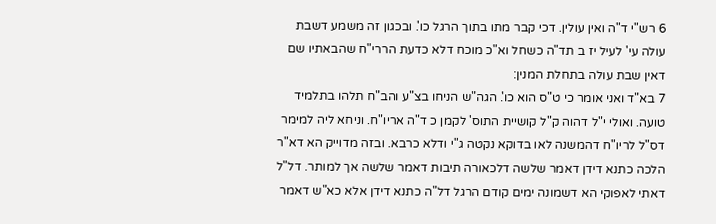6 רש"י ד"ה ואין עולין. דכי קבר מתו בתוך הרגל כו'. ובכגון זה משמע דשבת עולה עי' לעיל יז ב תד"ה כשחל וא"כ מוכח דלא כדעת הררי"ח שהבאתיו שם דאין שבת עולה בתחלת המנין:
7 בא"ד ואני אומר כי ט"ס הוא כו'. הגה"ש הניחו בצ"ע והב"ח תלהו בתלמיד טועה. ואולי י"ל דהוה ק"ל קושיית התוס' לקמן כ ד"ה אריו"ח. וניחא ליה למימר דס"ל לריו"ח דהמשנה לאו בדוקא נקטה ג"י ודלא כרבא. ובזה מדוייק הא דא"ר הלכה כתנא דידן דאמר שלשה דלכאורה תיבות דאמר שלשה אך למותר. דל"ל דאתי לאפוקי הא דשמונה ימים קודם הרגל דל"ה כתנא דידן אלא כא"ש דאמר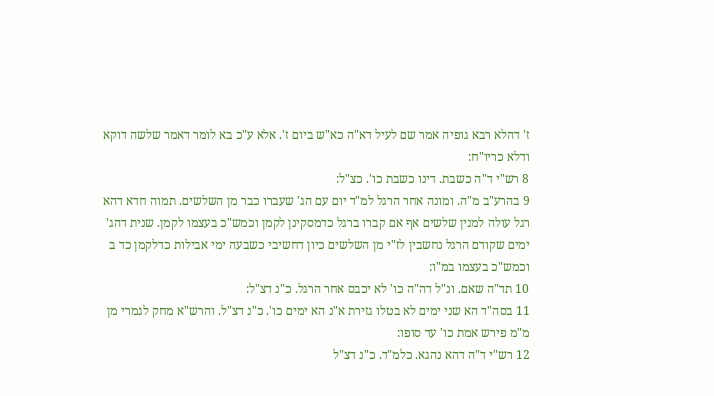ז' דהלא רבא גופיה אמר שם לעיל דא"ה כא"ש ביום ז'. אלא ע"כ בא לומר דאמר שלשה דוקא ודלא כריו"ח:
8 רש"י ד"ה כשבת. דינו כשבת כו'. כצ"ל:
9 בהרע"ב מ"ה. ומונה אחר הרגל למ"ד יום עם הג' שעברו כבר מן השלשים. תמוה חדא דהא רגל עולה למנין שלשים אף אם קברו ברגל כדמסקינן לקמן וכמש"כ בעצמו לקמן. שנית דהג' ימים שקודם הרגל נחשבין לז"י מן השלשים כיון דחשיבי כשבעה ימי אבילות כדלקמן כד ב וכמש"כ בעצמו במ"ו:
10 תד"ה שאם. ונ"ל דה"ה כו' לא יכבס אחר הרגל. כ"נ דצ"ל:
11 בסה"ד הא שני ימים לא בטלו גזירת א"נ הא ימים כו'. כ"נ דצ"ל. והרש"א מחק לגמרי מן מ"מ פירש אמת כו' עד סופו:
12 רש"י ד"ה דהא נהגא. כלמ"ד. כ"נ דצ"ל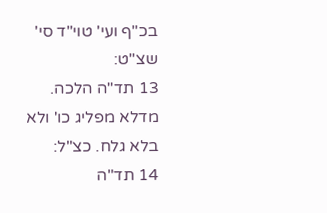בכ"ף ועי' טוי"ד סי' שצ"ט:
13 תד"ה הלכה. מדלא מפליג כו' ולא בלא גלח. כצ"ל:
14 תד"ה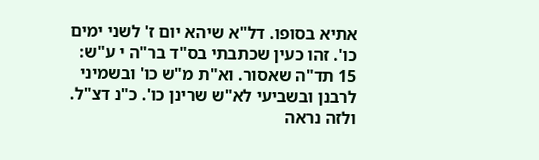אתיא בסופו. דל"א שיהא יום ז' לשני ימים כו'. זהו כעין שכתבתי בס"ד בר"ה י ע"ש:
15 תד"ה שאסור. וא"ת מ"ש כו' ובשמיני לרבנן ובשביעי לא"ש שרינן כו'. כ"נ דצ"ל. ולזה נראה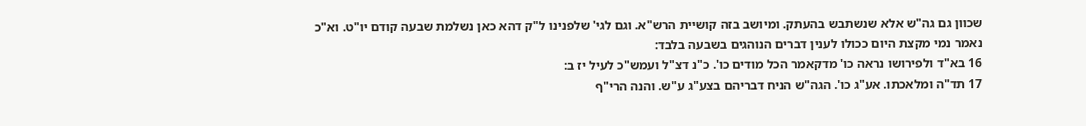שכוון גם גה"ש אלא שנשתבש בהעתק. ומיושב בזה קושיית הרש"א. וגם לגי' שלפנינו ל"ק דהא כאן נשלמת שבעה קודם יו"ט. וא"כ נאמר נמי מקצת היום ככולו לענין דברים הנוהגים בשבעה בלבד:
16 בא"ד ולפירושו נראה כו' מדקאמר הכל מודים כו'. כ"נ דצ"ל ועמש"כ לעיל יז ב:
17 תד"ה ומלאכתו. אע"ג כו'. הגה"ש הניח דבריהם בצע"ג ע"ש. והנה הרי"ף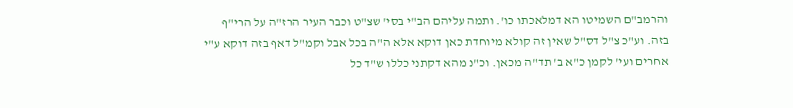והרמב"ם השמיטו הא דמלאכתו כו'. ותמה עליהם הב"י בסי' שצ"ט וכבר העיר הרז"ה על הרי"ף בזה. וע"כ צ"ל דס"ל שאין זה קולא מיוחדת כאן דוקא אלא ה"ה בכל אבל וקמ"ל דאף בזה דוקא ע"י אחרים ועי' לקמן כ"א ב' תד"ה מכאן. וכ"נ מהא דקתני כללו ש"ד כל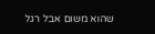שהוא משום אבל רגל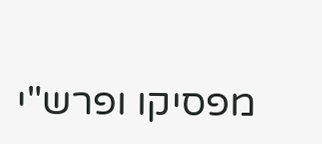מפסיקו ופרש"י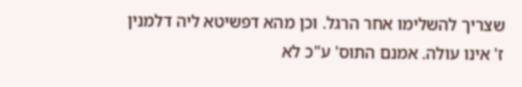שצריך להשלימו אחר הרגל. וכן מהא דפשיטא ליה דלמנין ז' אינו עולה. אמנם התוס' ע"כ לא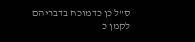ס"ל כן כדמוכח בדבריהם לקמן כ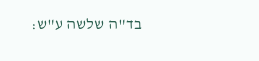בד"ה שלשה ע"ש: